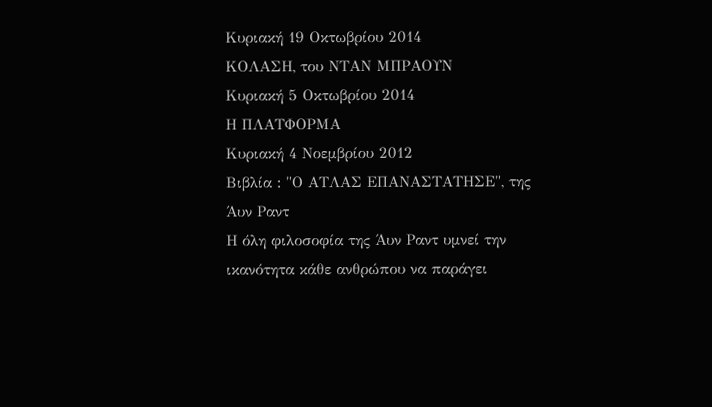Κυριακή 19 Οκτωβρίου 2014
ΚΟΛΑΣΗ, του ΝΤΑΝ ΜΠΡΑΟΥΝ
Κυριακή 5 Οκτωβρίου 2014
Η ΠΛΑΤΦΟΡΜΑ
Κυριακή 4 Νοεμβρίου 2012
Βιβλία : "Ο ΑΤΛΑΣ ΕΠΑΝΑΣΤΑΤΗΣΕ", της Άυν Ραντ
Η όλη φιλοσοφία της Άυν Ραντ υμνεί την ικανότητα κάθε ανθρώπου να παράγει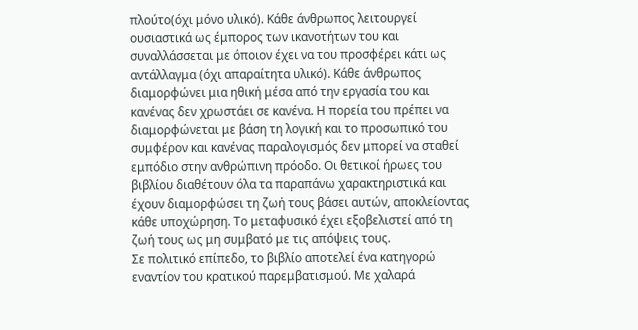πλούτο(όχι μόνο υλικό). Κάθε άνθρωπος λειτουργεί ουσιαστικά ως έμπορος των ικανοτήτων του και συναλλάσσεται με όποιον έχει να του προσφέρει κάτι ως αντάλλαγμα (όχι απαραίτητα υλικό). Κάθε άνθρωπος διαμορφώνει μια ηθική μέσα από την εργασία του και κανένας δεν χρωστάει σε κανένα. Η πορεία του πρέπει να διαμορφώνεται με βάση τη λογική και το προσωπικό του συμφέρον και κανένας παραλογισμός δεν μπορεί να σταθεί εμπόδιο στην ανθρώπινη πρόοδο. Οι θετικοί ήρωες του βιβλίου διαθέτουν όλα τα παραπάνω χαρακτηριστικά και έχουν διαμορφώσει τη ζωή τους βάσει αυτών, αποκλείοντας κάθε υποχώρηση. Το μεταφυσικό έχει εξοβελιστεί από τη ζωή τους ως μη συμβατό με τις απόψεις τους.
Σε πολιτικό επίπεδο, το βιβλίο αποτελεί ένα κατηγορώ εναντίον του κρατικού παρεμβατισμού. Με χαλαρά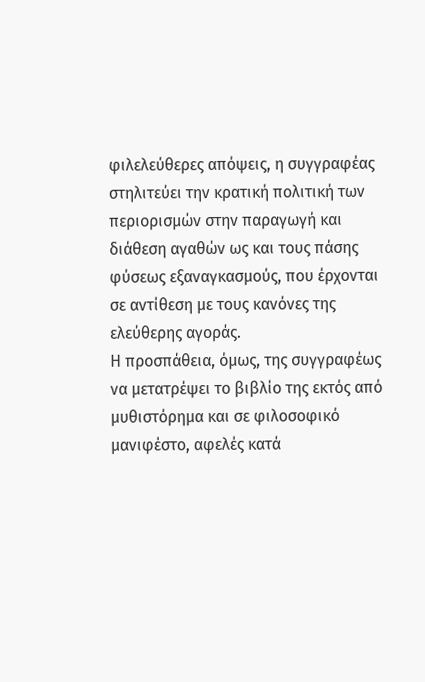φιλελεύθερες απόψεις, η συγγραφέας στηλιτεύει την κρατική πολιτική των περιορισμών στην παραγωγή και διάθεση αγαθών ως και τους πάσης φύσεως εξαναγκασμούς, που έρχονται σε αντίθεση με τους κανόνες της ελεύθερης αγοράς.
Η προσπάθεια, όμως, της συγγραφέως να μετατρέψει το βιβλίο της εκτός από μυθιστόρημα και σε φιλοσοφικό μανιφέστο, αφελές κατά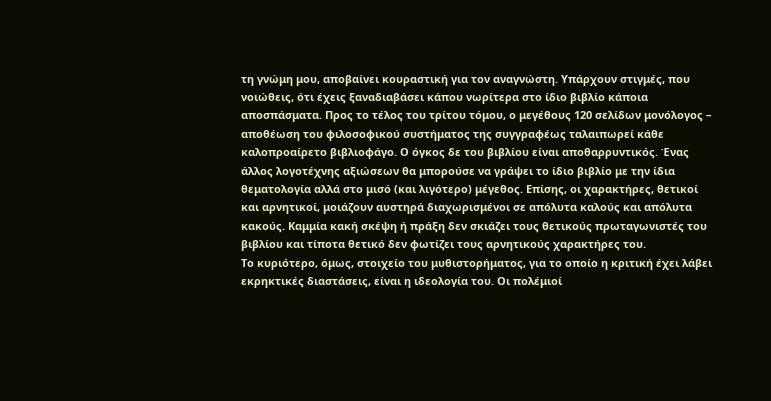τη γνώμη μου, αποβαίνει κουραστική για τον αναγνώστη. Υπάρχουν στιγμές, που νοιώθεις, ότι έχεις ξαναδιαβάσει κάπου νωρίτερα στο ίδιο βιβλίο κάποια αποσπάσματα. Προς το τέλος του τρίτου τόμου, ο μεγέθους 120 σελίδων μονόλογος – αποθέωση του φιλοσοφικού συστήματος της συγγραφέως ταλαιπωρεί κάθε καλοπροαίρετο βιβλιοφάγο. Ο όγκος δε του βιβλίου είναι αποθαρρυντικός. Ένας άλλος λογοτέχνης αξιώσεων θα μπορούσε να γράψει το ίδιο βιβλίο με την ίδια θεματολογία αλλά στο μισό (και λιγότερο) μέγεθος. Επίσης, οι χαρακτήρες, θετικοί και αρνητικοί, μοιάζουν αυστηρά διαχωρισμένοι σε απόλυτα καλούς και απόλυτα κακούς. Καμμία κακή σκέψη ή πράξη δεν σκιάζει τους θετικούς πρωταγωνιστές του βιβλίου και τίποτα θετικό δεν φωτίζει τους αρνητικούς χαρακτήρες του.
Το κυριότερο, όμως, στοιχείο του μυθιστορήματος, για το οποίο η κριτική έχει λάβει εκρηκτικές διαστάσεις, είναι η ιδεολογία του. Οι πολέμιοί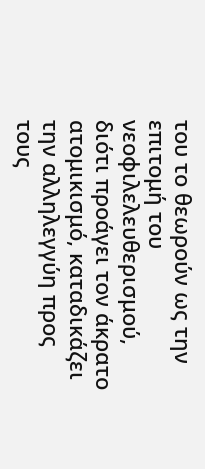του το θεωρούν ως την επιτομή του νεοφιλελευθερισμού, διότι προάγει τον άκρατο ατομικισμό, καταδικάζει την αλληλεγγύη προς τους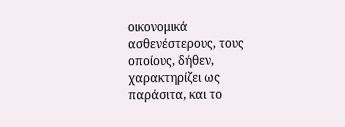οικονομικά ασθενέστερους, τους οποίους, δήθεν, χαρακτηρίζει ως παράσιτα, και το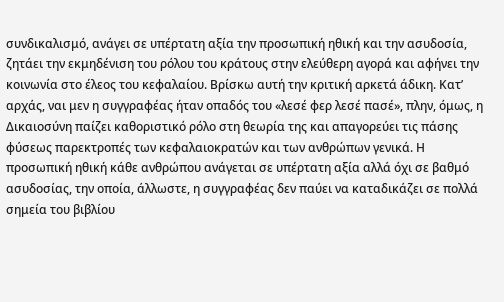συνδικαλισμό, ανάγει σε υπέρτατη αξία την προσωπική ηθική και την ασυδοσία, ζητάει την εκμηδένιση του ρόλου του κράτους στην ελεύθερη αγορά και αφήνει την κοινωνία στο έλεος του κεφαλαίου. Βρίσκω αυτή την κριτική αρκετά άδικη. Κατ’ αρχάς, ναι μεν η συγγραφέας ήταν οπαδός του «λεσέ φερ λεσέ πασέ», πλην, όμως, η Δικαιοσύνη παίζει καθοριστικό ρόλο στη θεωρία της και απαγορεύει τις πάσης φύσεως παρεκτροπές των κεφαλαιοκρατών και των ανθρώπων γενικά. Η προσωπική ηθική κάθε ανθρώπου ανάγεται σε υπέρτατη αξία αλλά όχι σε βαθμό ασυδοσίας, την οποία, άλλωστε, η συγγραφέας δεν παύει να καταδικάζει σε πολλά σημεία του βιβλίου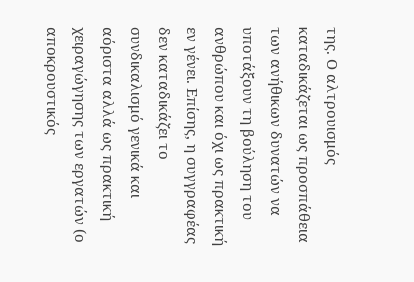της. Ο αλτρουισμός καταδικάζεται ως προσπάθεια των ανήθικων δυνατών να υποτάξουν τη βούληση του ανθρώπου και όχι ως πρακτική εν γένει. Επίσης, η συγγραφέας δεν καταδικάζει το συνδικαλισμό γενικά και αόριστα αλλά ως πρακτική χειραγώγησης των εργατών (ο αποκρουστικός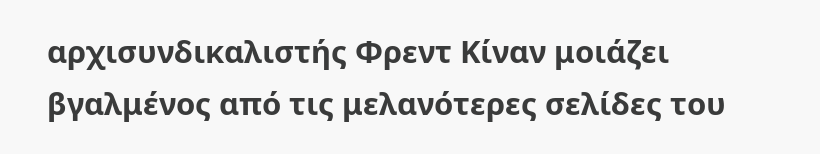αρχισυνδικαλιστής Φρεντ Κίναν μοιάζει βγαλμένος από τις μελανότερες σελίδες του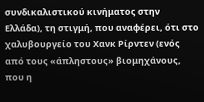συνδικαλιστικού κινήματος στην Ελλάδα), τη στιγμή, που αναφέρει, ότι στο χαλυβουργείο του Χανκ Ρίρντεν (ενός από τους «άπληστους» βιομηχάνους, που η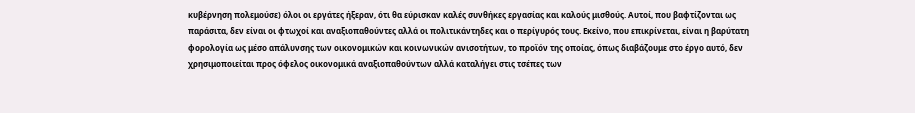κυβέρνηση πολεμούσε) όλοι οι εργάτες ήξεραν, ότι θα εύρισκαν καλές συνθήκες εργασίας και καλούς μισθούς. Αυτοί, που βαφτίζονται ως παράσιτα, δεν είναι οι φτωχοί και αναξιοπαθούντες αλλά οι πολιτικάντηδες και ο περίγυρός τους. Εκείνο, που επικρίνεται, είναι η βαρύτατη φορολογία ως μέσο απάλυνσης των οικονομικών και κοινωνικών ανισοτήτων, το προϊόν της οποίας, όπως διαβάζουμε στο έργο αυτό, δεν χρησιμοποιείται προς όφελος οικονομικά αναξιοπαθούντων αλλά καταλήγει στις τσέπες των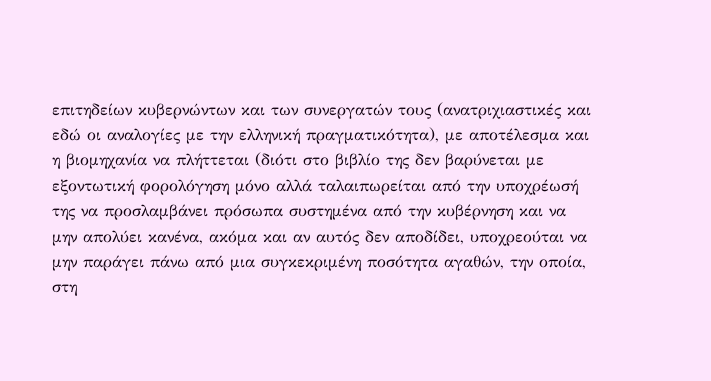επιτηδείων κυβερνώντων και των συνεργατών τους (ανατριχιαστικές και εδώ οι αναλογίες με την ελληνική πραγματικότητα), με αποτέλεσμα και η βιομηχανία να πλήττεται (διότι στο βιβλίο της δεν βαρύνεται με εξοντωτική φορολόγηση μόνο αλλά ταλαιπωρείται από την υποχρέωσή της να προσλαμβάνει πρόσωπα συστημένα από την κυβέρνηση και να μην απολύει κανένα, ακόμα και αν αυτός δεν αποδίδει, υποχρεούται να μην παράγει πάνω από μια συγκεκριμένη ποσότητα αγαθών, την οποία, στη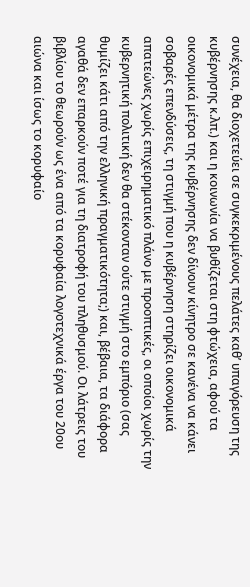συνέχεια, θα διοχετεύει σε συγκεκριμένους πελάτες καθ’ υπαγόρευση της κυβέρνησης κ.λπ.) και η κοινωνία να βυθίζεται στη φτώχεια, αφού τα οικονομικά μέτρα της κυβέρνησης δεν δίνουν κίνητρο σε κανένα να κάνει σοβαρές επενδύσεις, τη στιγμή που η κυβέρνηση στηρίζει οικονομικά απατεώνες χωρίς επιχειρηματικό πλάνο με προοπτικές, οι οποίοι χωρίς την κυβερνητική πολιτική δεν θα στέκονταν ούτε στιγμή στο εμπόριο (σας θυμίζει κάτι από την ελληνική πραγματικότητα;) και, βέβαια, τα διάφορα αγαθά δεν επαρκούν ποτέ για τη διατροφή του πληθυσμού. Οι λάτρεις του βιβλίου το θεωρούν ως ένα από τα κορυφαία λογοτεχνικά έργα του 20ου αιώνα και ίσως το κορυφαίο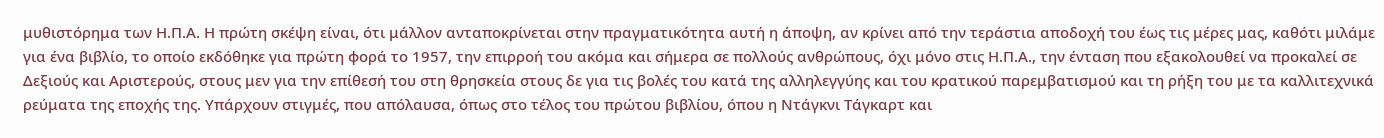μυθιστόρημα των Η.Π.Α. Η πρώτη σκέψη είναι, ότι μάλλον ανταποκρίνεται στην πραγματικότητα αυτή η άποψη, αν κρίνει από την τεράστια αποδοχή του έως τις μέρες μας, καθότι μιλάμε για ένα βιβλίο, το οποίο εκδόθηκε για πρώτη φορά το 1957, την επιρροή του ακόμα και σήμερα σε πολλούς ανθρώπους, όχι μόνο στις Η.Π.Α., την ένταση που εξακολουθεί να προκαλεί σε Δεξιούς και Αριστερούς, στους μεν για την επίθεσή του στη θρησκεία στους δε για τις βολές του κατά της αλληλεγγύης και του κρατικού παρεμβατισμού και τη ρήξη του με τα καλλιτεχνικά ρεύματα της εποχής της. Υπάρχουν στιγμές, που απόλαυσα, όπως στο τέλος του πρώτου βιβλίου, όπου η Ντάγκνι Τάγκαρτ και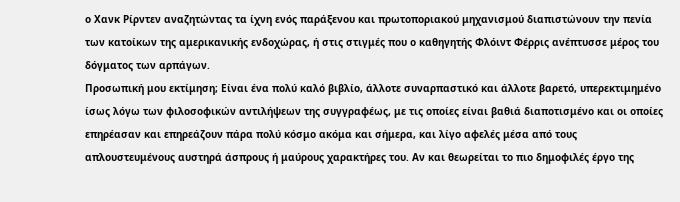ο Χανκ Ρίρντεν αναζητώντας τα ίχνη ενός παράξενου και πρωτοποριακού μηχανισμού διαπιστώνουν την πενία των κατοίκων της αμερικανικής ενδοχώρας, ή στις στιγμές που ο καθηγητής Φλόιντ Φέρρις ανέπτυσσε μέρος του δόγματος των αρπάγων.
Προσωπική μου εκτίμηση; Είναι ένα πολύ καλό βιβλίο, άλλοτε συναρπαστικό και άλλοτε βαρετό, υπερεκτιμημένο ίσως λόγω των φιλοσοφικών αντιλήψεων της συγγραφέως, με τις οποίες είναι βαθιά διαποτισμένο και οι οποίες επηρέασαν και επηρεάζουν πάρα πολύ κόσμο ακόμα και σήμερα, και λίγο αφελές μέσα από τους απλουστευμένους αυστηρά άσπρους ή μαύρους χαρακτήρες του. Αν και θεωρείται το πιο δημοφιλές έργο της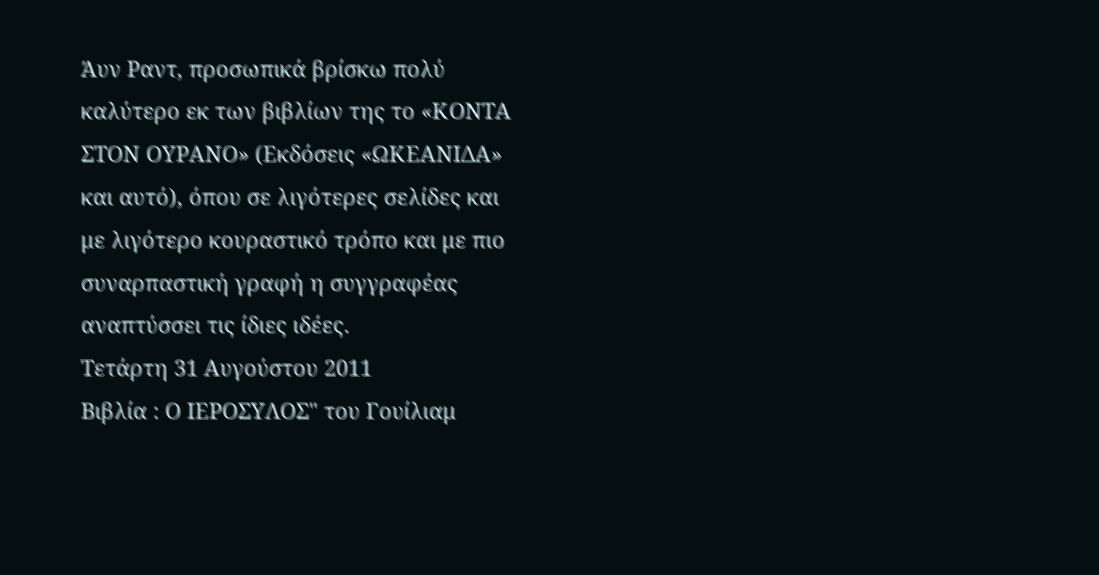Άυν Ραντ, προσωπικά βρίσκω πολύ καλύτερο εκ των βιβλίων της το «ΚΟΝΤΑ ΣΤΟΝ ΟΥΡΑΝΟ» (Εκδόσεις «ΩΚΕΑΝΙΔΑ» και αυτό), όπου σε λιγότερες σελίδες και με λιγότερο κουραστικό τρόπο και με πιο συναρπαστική γραφή η συγγραφέας αναπτύσσει τις ίδιες ιδέες.
Τετάρτη 31 Αυγούστου 2011
Βιβλία : Ο ΙΕΡΟΣΥΛΟΣ" του Γουίλιαμ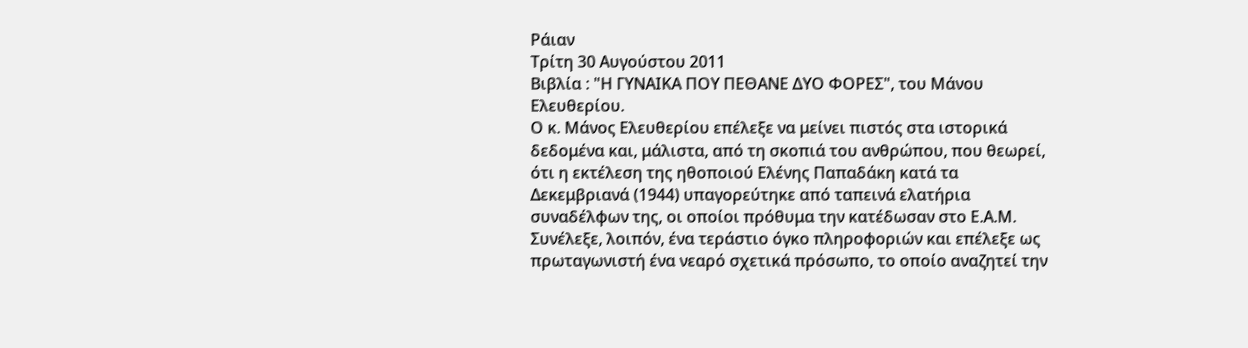Ράιαν
Τρίτη 30 Αυγούστου 2011
Βιβλία : "Η ΓΥΝΑΙΚΑ ΠΟΥ ΠΕΘΑΝΕ ΔΥΟ ΦΟΡΕΣ", του Μάνου Ελευθερίου.
Ο κ. Μάνος Ελευθερίου επέλεξε να μείνει πιστός στα ιστορικά δεδομένα και, μάλιστα, από τη σκοπιά του ανθρώπου, που θεωρεί, ότι η εκτέλεση της ηθοποιού Ελένης Παπαδάκη κατά τα Δεκεμβριανά (1944) υπαγορεύτηκε από ταπεινά ελατήρια συναδέλφων της, οι οποίοι πρόθυμα την κατέδωσαν στο Ε.Α.Μ. Συνέλεξε, λοιπόν, ένα τεράστιο όγκο πληροφοριών και επέλεξε ως πρωταγωνιστή ένα νεαρό σχετικά πρόσωπο, το οποίο αναζητεί την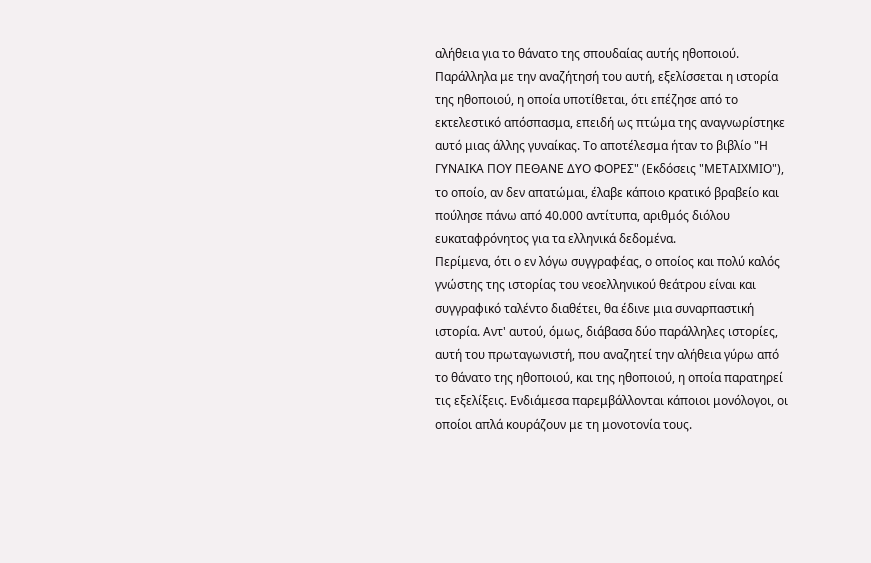αλήθεια για το θάνατο της σπουδαίας αυτής ηθοποιού. Παράλληλα με την αναζήτησή του αυτή, εξελίσσεται η ιστορία της ηθοποιού, η οποία υποτίθεται, ότι επέζησε από το εκτελεστικό απόσπασμα, επειδή ως πτώμα της αναγνωρίστηκε αυτό μιας άλλης γυναίκας. Το αποτέλεσμα ήταν το βιβλίο "Η ΓΥΝΑΙΚΑ ΠΟΥ ΠΕΘΑΝΕ ΔΥΟ ΦΟΡΕΣ" (Εκδόσεις "ΜΕΤΑΙΧΜΙΟ"), το οποίο, αν δεν απατώμαι, έλαβε κάποιο κρατικό βραβείο και πούλησε πάνω από 40.000 αντίτυπα, αριθμός διόλου ευκαταφρόνητος για τα ελληνικά δεδομένα.
Περίμενα, ότι ο εν λόγω συγγραφέας, ο οποίος και πολύ καλός γνώστης της ιστορίας του νεοελληνικού θεάτρου είναι και συγγραφικό ταλέντο διαθέτει, θα έδινε μια συναρπαστική ιστορία. Αντ' αυτού, όμως, διάβασα δύο παράλληλες ιστορίες, αυτή του πρωταγωνιστή, που αναζητεί την αλήθεια γύρω από το θάνατο της ηθοποιού, και της ηθοποιού, η οποία παρατηρεί τις εξελίξεις. Ενδιάμεσα παρεμβάλλονται κάποιοι μονόλογοι, οι οποίοι απλά κουράζουν με τη μονοτονία τους.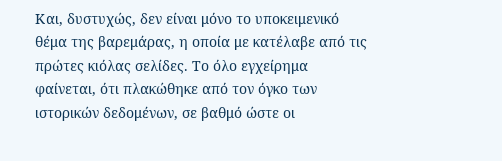Και, δυστυχώς, δεν είναι μόνο το υποκειμενικό θέμα της βαρεμάρας, η οποία με κατέλαβε από τις πρώτες κιόλας σελίδες. Το όλο εγχείρημα φαίνεται, ότι πλακώθηκε από τον όγκο των ιστορικών δεδομένων, σε βαθμό ώστε οι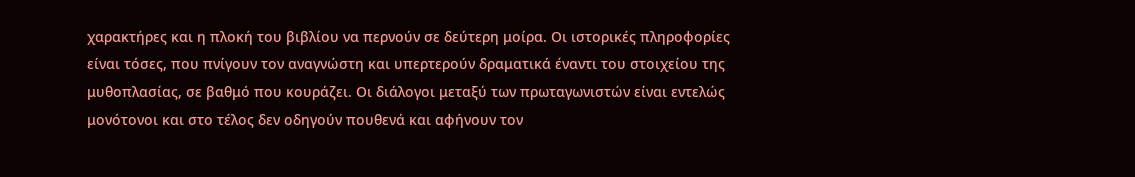χαρακτήρες και η πλοκή του βιβλίου να περνούν σε δεύτερη μοίρα. Οι ιστορικές πληροφορίες είναι τόσες, που πνίγουν τον αναγνώστη και υπερτερούν δραματικά έναντι του στοιχείου της μυθοπλασίας, σε βαθμό που κουράζει. Οι διάλογοι μεταξύ των πρωταγωνιστών είναι εντελώς μονότονοι και στο τέλος δεν οδηγούν πουθενά και αφήνουν τον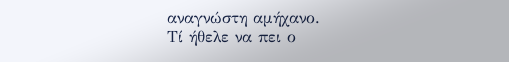αναγνώστη αμήχανο.
Τί ήθελε να πει ο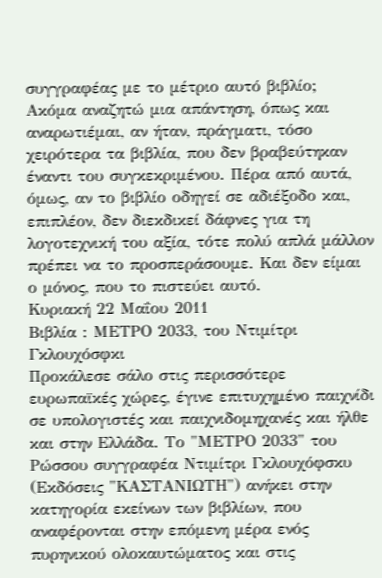συγγραφέας με το μέτριο αυτό βιβλίο; Ακόμα αναζητώ μια απάντηση, όπως και αναρωτιέμαι, αν ήταν, πράγματι, τόσο χειρότερα τα βιβλία, που δεν βραβεύτηκαν έναντι του συγκεκριμένου. Πέρα από αυτά, όμως, αν το βιβλίο οδηγεί σε αδιέξοδο και, επιπλέον, δεν διεκδικεί δάφνες για τη λογοτεχνική του αξία, τότε πολύ απλά μάλλον πρέπει να το προσπεράσουμε. Και δεν είμαι ο μόνος, που το πιστεύει αυτό.
Κυριακή 22 Μαΐου 2011
Βιβλία : ΜΕΤΡΟ 2033, του Ντιμίτρι Γκλουχόσφκι
Προκάλεσε σάλο στις περισσότερε ευρωπαϊκές χώρες, έγινε επιτυχημένο παιχνίδι σε υπολογιστές και παιχνιδομηχανές και ήλθε και στην Ελλάδα. Το "ΜΕΤΡΟ 2033" του Ρώσσου συγγραφέα Ντιμίτρι Γκλουχόφσκυ (Εκδόσεις "ΚΑΣΤΑΝΙΩΤΗ") ανήκει στην κατηγορία εκείνων των βιβλίων, που αναφέρονται στην επόμενη μέρα ενός πυρηνικού ολοκαυτώματος και στις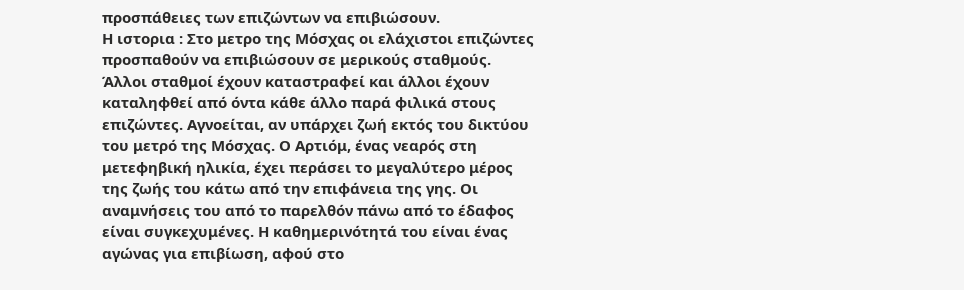προσπάθειες των επιζώντων να επιβιώσουν.
Η ιστορια : Στο μετρο της Μόσχας οι ελάχιστοι επιζώντες προσπαθούν να επιβιώσουν σε μερικούς σταθμούς. Άλλοι σταθμοί έχουν καταστραφεί και άλλοι έχουν καταληφθεί από όντα κάθε άλλο παρά φιλικά στους επιζώντες. Αγνοείται, αν υπάρχει ζωή εκτός του δικτύου του μετρό της Μόσχας. Ο Αρτιόμ, ένας νεαρός στη μετεφηβική ηλικία, έχει περάσει το μεγαλύτερο μέρος της ζωής του κάτω από την επιφάνεια της γης. Οι αναμνήσεις του από το παρελθόν πάνω από το έδαφος είναι συγκεχυμένες. Η καθημερινότητά του είναι ένας αγώνας για επιβίωση, αφού στο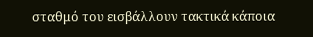σταθμό του εισβάλλουν τακτικά κάποια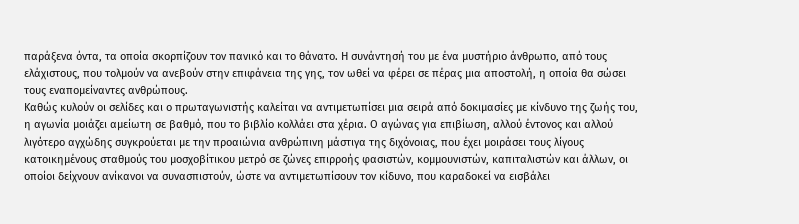παράξενα όντα, τα οποία σκορπίζουν τον πανικό και το θάνατο. Η συνάντησή του με ένα μυστήριο άνθρωπο, από τους ελάχιστους, που τολμούν να ανεβούν στην επιφάνεια της γης, τον ωθεί να φέρει σε πέρας μια αποστολή, η οποία θα σώσει τους εναπομείναντες ανθρώπους.
Καθώς κυλούν οι σελίδες και ο πρωταγωνιστής καλείται να αντιμετωπίσει μια σειρά από δοκιμασίες με κίνδυνο της ζωής του, η αγωνία μοιάζει αμείωτη σε βαθμό, που το βιβλίο κολλάει στα χέρια. Ο αγώνας για επιβίωση, αλλού έντονος και αλλού λιγότερο αγχώδης συγκρούεται με την προαιώνια ανθρώπινη μάστιγα της διχόνοιας, που έχει μοιράσει τους λίγους κατοικημένους σταθμούς του μοσχοβίτικου μετρό σε ζώνες επιρροής φασιστών, κομμουνιστών, καπιταλιστών και άλλων, οι οποίοι δείχνουν ανίκανοι να συνασπιστούν, ώστε να αντιμετωπίσουν τον κίδυνο, που καραδοκεί να εισβάλει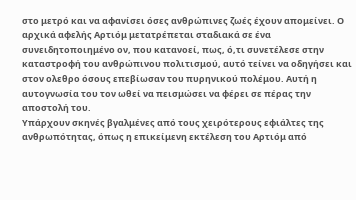στο μετρό και να αφανίσει όσες ανθρώπινες ζωές έχουν απομείνει. Ο αρχικά αφελής Αρτιόμ μετατρέπεται σταδιακά σε ένα συνειδητοποιημένο ον, που κατανοεί, πως, ό,τι συνετέλεσε στην καταστροφή του ανθρώπινου πολιτισμού, αυτό τείνει να οδηγήσει και στον ολεθρο όσους επεβίωσαν του πυρηνικού πολέμου. Αυτή η αυτογνωσία του τον ωθεί να πεισμώσει να φέρει σε πέρας την αποστολή του.
Υπάρχουν σκηνές βγαλμένες από τους χειρότερους εφιάλτες της ανθρωπότητας, όπως η επικείμενη εκτέλεση του Αρτιόμ από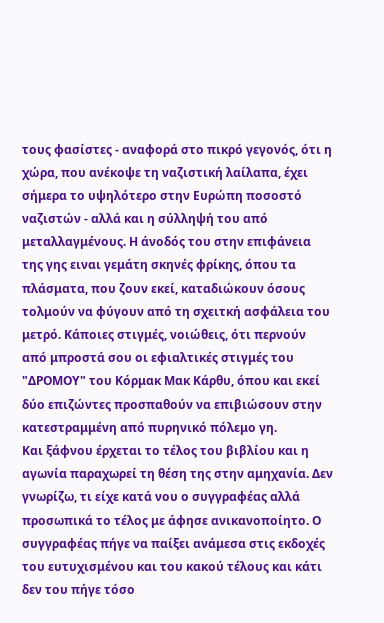τους φασίστες - αναφορά στο πικρό γεγονός, ότι η χώρα, που ανέκοψε τη ναζιστική λαίλαπα, έχει σήμερα το υψηλότερο στην Ευρώπη ποσοστό ναζιστών - αλλά και η σύλληψή του από μεταλλαγμένους. Η άνοδός του στην επιφάνεια της γης ειναι γεμάτη σκηνές φρίκης, όπου τα πλάσματα, που ζουν εκεί, καταδιώκουν όσους τολμούν να φύγουν από τη σχειτκή ασφάλεια του μετρό. Κάποιες στιγμές, νοιώθεις, ότι περνούν από μπροστά σου οι εφιαλτικές στιγμές του "ΔΡΟΜΟΥ" του Κόρμακ Μακ Κάρθυ, όπου και εκεί δύο επιζώντες προσπαθούν να επιβιώσουν στην κατεστραμμένη από πυρηνικό πόλεμο γη.
Και ξάφνου έρχεται το τέλος του βιβλίου και η αγωνία παραχωρεί τη θέση της στην αμηχανία. Δεν γνωρίζω, τι είχε κατά νου ο συγγραφέας αλλά προσωπικά το τέλος με άφησε ανικανοποίητο. Ο συγγραφέας πήγε να παίξει ανάμεσα στις εκδοχές του ευτυχισμένου και του κακού τέλους και κάτι δεν του πήγε τόσο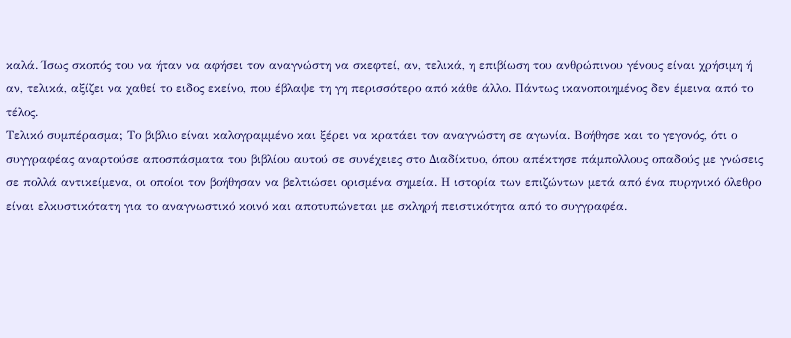καλά. Ίσως σκοπός του να ήταν να αφήσει τον αναγνώστη να σκεφτεί, αν, τελικά, η επιβίωση του ανθρώπινου γένους είναι χρήσιμη ή αν, τελικά, αξίζει να χαθεί το ειδος εκείνο, που έβλαψε τη γη περισσότερο από κάθε άλλο. Πάντως ικανοποιημένος δεν έμεινα από το τέλος.
Τελικό συμπέρασμα; Το βιβλιο είναι καλογραμμένο και ξέρει να κρατάει τον αναγνώστη σε αγωνία. Βοήθησε και το γεγονός, ότι ο συγγραφέας αναρτούσε αποσπάσματα του βιβλίου αυτού σε συνέχειες στο Διαδίκτυο, όπου απέκτησε πάμπολλους οπαδούς με γνώσεις σε πολλά αντικείμενα, οι οποίοι τον βοήθησαν να βελτιώσει ορισμένα σημεία. Η ιστορία των επιζώντων μετά από ένα πυρηνικό όλεθρο είναι ελκυστικότατη για το αναγνωστικό κοινό και αποτυπώνεται με σκληρή πειστικότητα από το συγγραφέα.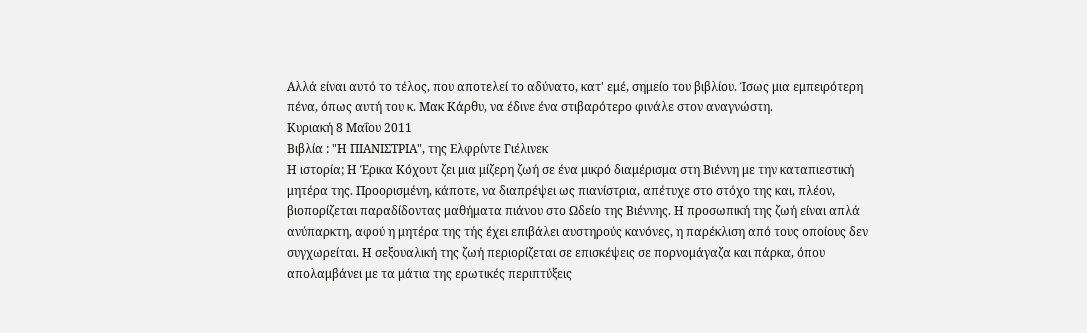Αλλά είναι αυτό το τέλος, που αποτελεί το αδύνατο, κατ' εμέ, σημείο του βιβλίου. Ίσως μια εμπειρότερη πένα, όπως αυτή του κ. Μακ Κάρθυ, να έδινε ένα στιβαρότερο φινάλε στον αναγνώστη.
Κυριακή 8 Μαΐου 2011
Βιβλία : "Η ΠΙΑΝΙΣΤΡΙΑ", της Ελφρίντε Γιέλινεκ
Η ιστορία; Η Έρικα Κόχουτ ζει μια μίζερη ζωή σε ένα μικρό διαμέρισμα στη Βιέννη με την καταπιεστική μητέρα της. Προορισμένη, κάποτε, να διαπρέψει ως πιανίστρια, απέτυχε στο στόχο της και, πλέον, βιοπορίζεται παραδίδοντας μαθήματα πιάνου στο Ωδείο της Βιέννης. Η προσωπική της ζωή είναι απλά ανύπαρκτη, αφού η μητέρα της τής έχει επιβάλει αυστηρούς κανόνες, η παρέκλιση από τους οποίους δεν συγχωρείται. Η σεξουαλική της ζωή περιορίζεται σε επισκέψεις σε πορνομάγαζα και πάρκα, όπου απολαμβάνει με τα μάτια της ερωτικές περιπτύξεις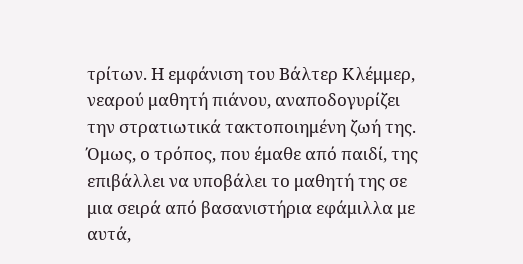τρίτων. Η εμφάνιση του Βάλτερ Κλέμμερ, νεαρού μαθητή πιάνου, αναποδογυρίζει την στρατιωτικά τακτοποιημένη ζωή της. Όμως, ο τρόπος, που έμαθε από παιδί, της επιβάλλει να υποβάλει το μαθητή της σε μια σειρά από βασανιστήρια εφάμιλλα με αυτά,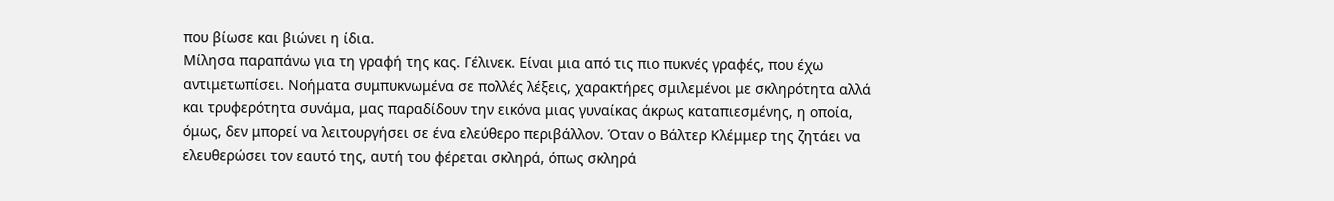που βίωσε και βιώνει η ίδια.
Μίλησα παραπάνω για τη γραφή της κας. Γέλινεκ. Είναι μια από τις πιο πυκνές γραφές, που έχω αντιμετωπίσει. Νοήματα συμπυκνωμένα σε πολλές λέξεις, χαρακτήρες σμιλεμένοι με σκληρότητα αλλά και τρυφερότητα συνάμα, μας παραδίδουν την εικόνα μιας γυναίκας άκρως καταπιεσμένης, η οποία, όμως, δεν μπορεί να λειτουργήσει σε ένα ελεύθερο περιβάλλον. Όταν ο Βάλτερ Κλέμμερ της ζητάει να ελευθερώσει τον εαυτό της, αυτή του φέρεται σκληρά, όπως σκληρά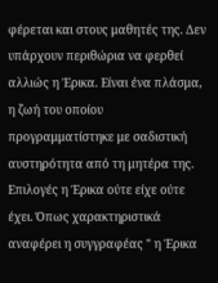φέρεται και στους μαθητές της. Δεν υπάρχουν περιθώρια να φερθεί αλλιώς η Έρικα. Είναι ένα πλάσμα, η ζωή του οποίου προγραμματίστηκε με σαδιστική αυστηρότητα από τη μητέρα της. Επιλογές η Έρικα ούτε είχε ούτε έχει. Όπως χαρακτηριστικά αναφέρει η συγγραφέας " η Έρικα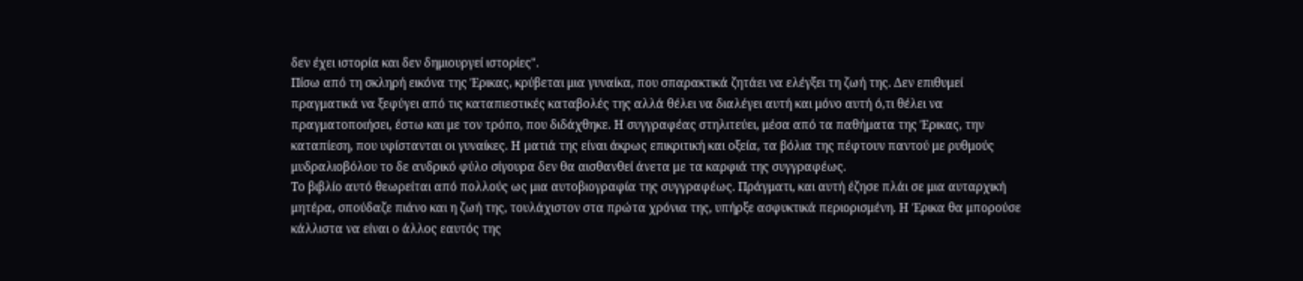δεν έχει ιστορία και δεν δημιουργεί ιστορίες".
Πίσω από τη σκληρή εικόνα της Έρικας, κρύβεται μια γυναίκα, που σπαρακτικά ζητάει να ελέγξει τη ζωή της. Δεν επιθυμεί πραγματικά να ξεφύγει από τις καταπιεστικές καταβολές της αλλά θέλει να διαλέγει αυτή και μόνο αυτή ό,τι θέλει να πραγματοποιήσει, έστω και με τον τρόπο, που διδάχθηκε. Η συγγραφέας στηλιτεύει, μέσα από τα παθήματα της Έρικας, την καταπίεση, που υφίστανται οι γυναίκες. Η ματιά της είναι άκρως επικριτική και οξεία, τα βόλια της πέφτουν παντού με ρυθμούς μυδραλιοβόλου το δε ανδρικό φύλο σίγουρα δεν θα αισθανθεί άνετα με τα καρφιά της συγγραφέως.
Το βιβλίο αυτό θεωρείται από πολλούς ως μια αυτοβιογραφία της συγγραφέως. Πράγματι, και αυτή έζησε πλάι σε μια αυταρχική μητέρα, σπούδαζε πιάνο και η ζωή της, τουλάχιστον στα πρώτα χρόνια της, υπήρξε ασφυκτικά περιορισμένη. Η Έρικα θα μπορούσε κάλλιστα να είναι ο άλλος εαυτός της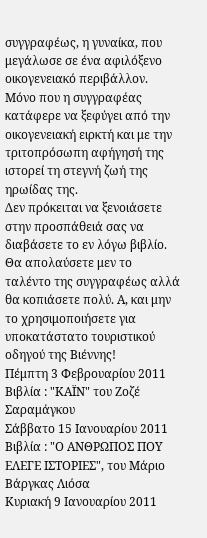συγγραφέως, η γυναίκα, που μεγάλωσε σε ένα αφιλόξενο οικογενειακό περιβάλλον. Μόνο που η συγγραφέας κατάφερε να ξεφύγει από την οικογενειακή ειρκτή και με την τριτοπρόσωπη αφήγησή της ιστορεί τη στεγνή ζωή της ηρωίδας της.
Δεν πρόκειται να ξενοιάσετε στην προσπάθειά σας να διαβάσετε το εν λόγω βιβλίο. Θα απολαύσετε μεν το ταλέντο της συγγραφέως αλλά θα κοπιάσετε πολύ. Α, και μην το χρησιμοποιήσετε για υποκατάστατο τουριστικού οδηγού της Βιέννης!
Πέμπτη 3 Φεβρουαρίου 2011
Βιβλία : "ΚΑΪΝ" του Ζοζέ Σαραμάγκου
Σάββατο 15 Ιανουαρίου 2011
Βιβλία : "Ο ΑΝΘΡΩΠΟΣ ΠΟΥ ΕΛΕΓΕ ΙΣΤΟΡΙΕΣ", του Μάριο Βάργκας Λιόσα
Κυριακή 9 Ιανουαρίου 2011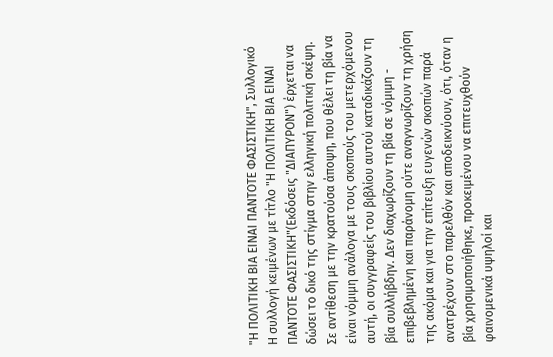"Η ΠΟΛΙΤΙΚΗ ΒΙΑ ΕΙΝΑΙ ΠΑΝΤΟΤΕ ΦΑΣΙΣΤΙΚΗ", Συλλογικό
Η συλλογή κειμένων με τίτλο "Η ΠΟΛΙΤΙΚΗ ΒΙΑ ΕΙΝΑΙ ΠΑΝΤΟΤΕ ΦΑΣΙΣΤΙΚΗ"(Εκδόσεις "ΔΙΑΠΥΡΟΝ") έρχεται να δώσει το δικό της στίγμα στην ελληνική πολιτική σκέψη. Σε αντίθεση με την κρατούσα άποψη, που θέλει τη βία να είναι νόμιμη ανάλογα με τους σκοπούς του μετερχόμενου αυτή, οι συγγραφείς του βιβλίου αυτού καταδικάζουν τη βία συλλήβδην. Δεν διαχωρίζουν τη βία σε νόμιμη - επιβεβλημένη και παράνομη ούτε αναγνωρίζουν τη χρήση της ακόμα και για την επίτευξη ευγενών σκοπών παρά ανατρέχουν στο παρελθόν και αποδεικνύουν, ότι, όταν η βία χρησιμοποιήθηκε, προκειμένου να επιτευχθούν φαινομενικά υψηλοί και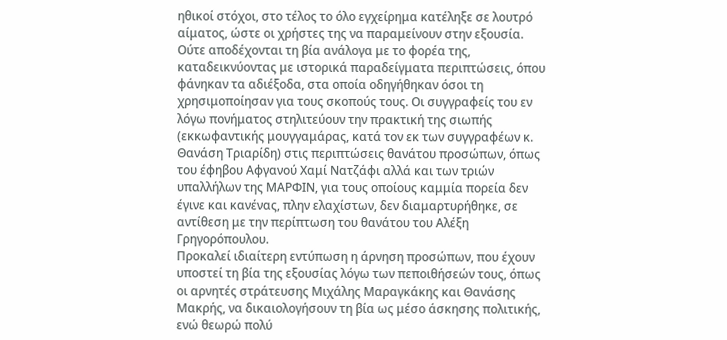ηθικοί στόχοι, στο τέλος το όλο εγχείρημα κατέληξε σε λουτρό αίματος, ώστε οι χρήστες της να παραμείνουν στην εξουσία. Ούτε αποδέχονται τη βία ανάλογα με το φορέα της, καταδεικνύοντας με ιστορικά παραδείγματα περιπτώσεις, όπου φάνηκαν τα αδιέξοδα, στα οποία οδηγήθηκαν όσοι τη χρησιμοποίησαν για τους σκοπούς τους. Οι συγγραφείς του εν λόγω πονήματος στηλιτεύουν την πρακτική της σιωπής (εκκωφαντικής μουγγαμάρας, κατά τον εκ των συγγραφέων κ. Θανάση Τριαρίδη) στις περιπτώσεις θανάτου προσώπων, όπως του έφηβου Αφγανού Χαμί Νατζάφι αλλά και των τριών υπαλλήλων της ΜΑΡΦΙΝ, για τους οποίους καμμία πορεία δεν έγινε και κανένας, πλην ελαχίστων, δεν διαμαρτυρήθηκε, σε αντίθεση με την περίπτωση του θανάτου του Αλέξη Γρηγορόπουλου.
Προκαλεί ιδιαίτερη εντύπωση η άρνηση προσώπων, που έχουν υποστεί τη βία της εξουσίας λόγω των πεποιθήσεών τους, όπως οι αρνητές στράτευσης Μιχάλης Μαραγκάκης και Θανάσης Μακρής, να δικαιολογήσουν τη βία ως μέσο άσκησης πολιτικής, ενώ θεωρώ πολύ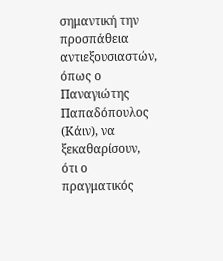σημαντική την προσπάθεια αντιεξουσιαστών, όπως ο Παναγιώτης Παπαδόπουλος (Κάιν), να ξεκαθαρίσουν, ότι ο πραγματικός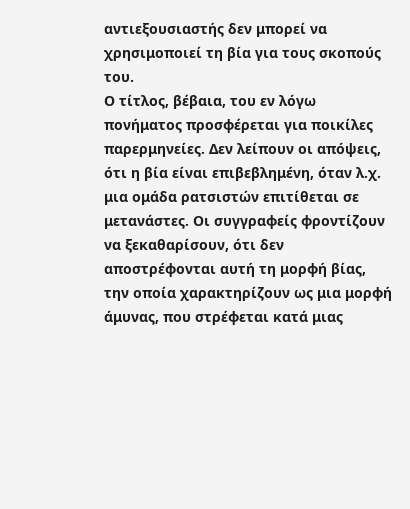αντιεξουσιαστής δεν μπορεί να χρησιμοποιεί τη βία για τους σκοπούς του.
Ο τίτλος, βέβαια, του εν λόγω πονήματος προσφέρεται για ποικίλες παρερμηνείες. Δεν λείπουν οι απόψεις, ότι η βία είναι επιβεβλημένη, όταν λ.χ. μια ομάδα ρατσιστών επιτίθεται σε μετανάστες. Οι συγγραφείς φροντίζουν να ξεκαθαρίσουν, ότι δεν αποστρέφονται αυτή τη μορφή βίας, την οποία χαρακτηρίζουν ως μια μορφή άμυνας, που στρέφεται κατά μιας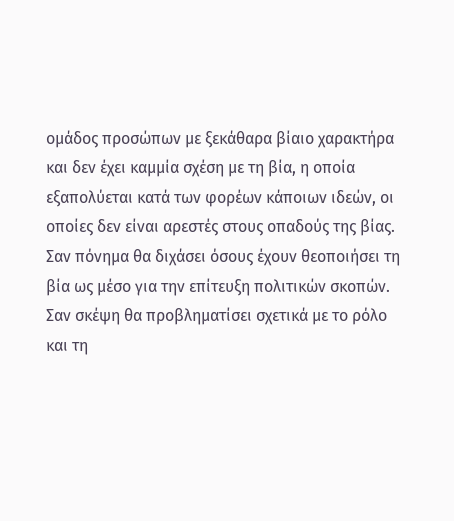ομάδος προσώπων με ξεκάθαρα βίαιο χαρακτήρα και δεν έχει καμμία σχέση με τη βία, η οποία εξαπολύεται κατά των φορέων κάποιων ιδεών, οι οποίες δεν είναι αρεστές στους οπαδούς της βίας.
Σαν πόνημα θα διχάσει όσους έχουν θεοποιήσει τη βία ως μέσο για την επίτευξη πολιτικών σκοπών. Σαν σκέψη θα προβληματίσει σχετικά με το ρόλο και τη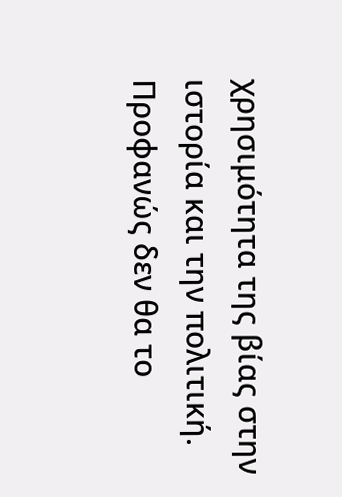χρησιμότητα της βίας στην ιστορία και την πολιτική. Προφανώς δεν θα το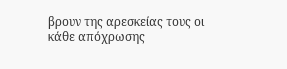βρουν της αρεσκείας τους οι κάθε απόχρωσης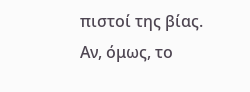πιστοί της βίας. Αν, όμως, το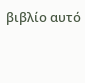βιβλίο αυτό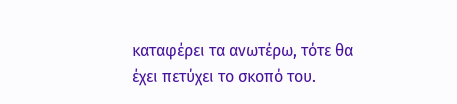καταφέρει τα ανωτέρω, τότε θα έχει πετύχει το σκοπό του.